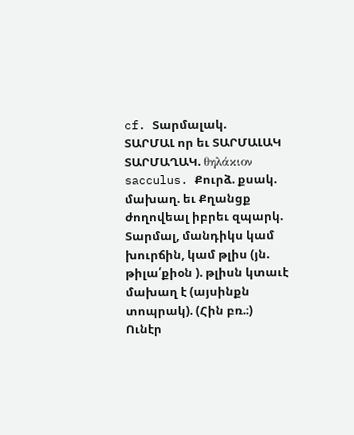cf. Տարմալակ.
ՏԱՐՄԱԼ որ եւ ՏԱՐՄԱԼԱԿ ՏԱՐՄԱՂԱԿ. θηλάκιον sacculus. Քուրձ. քսակ. մախաղ. եւ Քղանցք ժողովեալ իբրեւ զպարկ.
Տարմալ, մանդիկս կամ խուրճին, կամ թլիս (յն. թիլա՛քիօն ). թլիսն կտաւէ մախաղ է (այսինքն տոպրակ). (Հին բռ.։)
Ունէր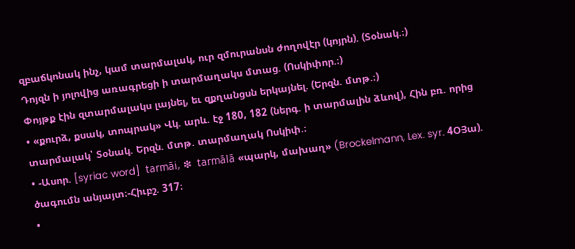զբաճկոնակ ինչ, կամ տարմալակ, ուր զմուրանսն ժողովէր (կոյրն). (Տօնակ.։)
Դոյզն ի յոլովից առագրեցի ի տարմաղակս մտաց. (Ոսկիփոր.։)
Փոյթք էին զտարմալակս լայնել, եւ զքղանցսն երկայնել. (Երզն. մտթ.։)
• «քուրձ, քսակ, տոպրակ» Վկ. արև. էջ 180, 182 (ներգ. ի տարմալին ձևով), Հին բռ. որից տարմալակ՝ Տօնակ. Երզն. մտթ. տարմաղակ Ոսկիփ.։
• -Ասոր. [syriac word]  tarmāi, ❇  tarmālā «պարկ, մախաղ» (Brockelmann, Lex. syr. 4ՕՅա). ծագումն անյայտ։-Հիւբշ. 317։
•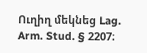Ուղիղ մեկնեց Lag. Arm. Stud. § 2207։